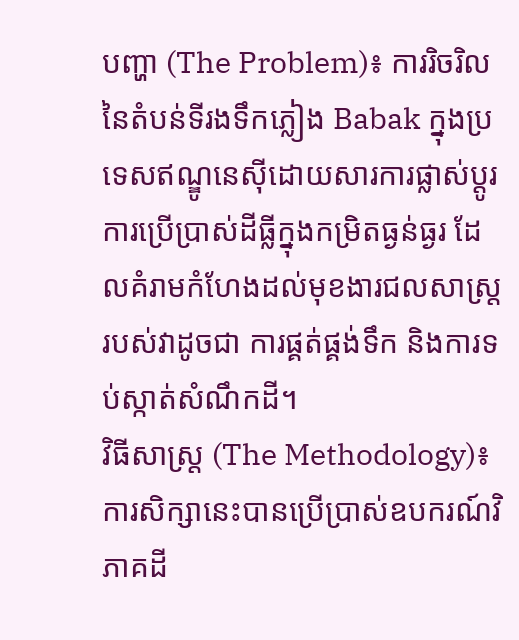បញ្ហា (The Problem)៖ ការរិចរិលនៃតំបន់ទីរងទឹកភ្លៀង Babak ក្នុងប្រទេសឥណ្ឌូនេស៊ីដោយសារការផ្លាស់ប្តូរការប្រើប្រាស់ដីធ្លីក្នុងកម្រិតធ្ងន់ធ្ងរ ដែលគំរាមកំហែងដល់មុខងារជលសាស្ត្ររបស់វាដូចជា ការផ្គត់ផ្គង់ទឹក និងការទប់ស្កាត់សំណឹកដី។
វិធីសាស្ត្រ (The Methodology)៖ ការសិក្សានេះបានប្រើប្រាស់ឧបករណ៍វិភាគដី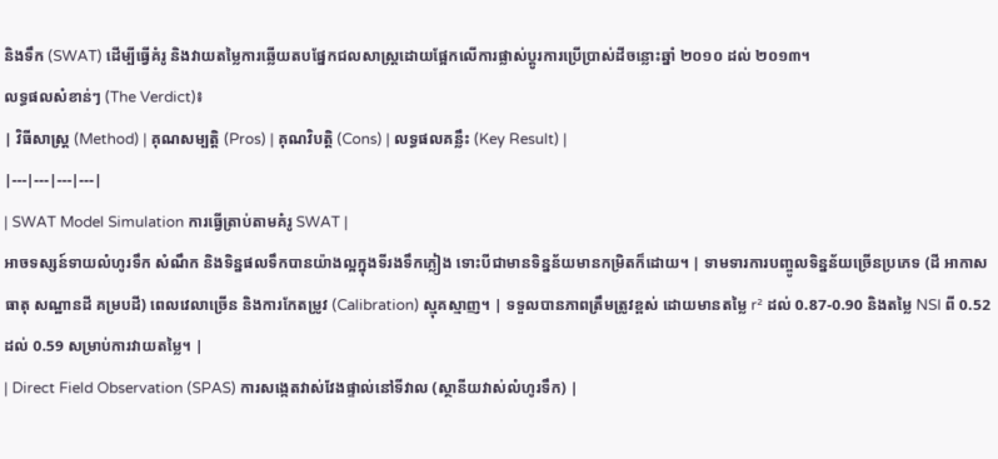និងទឹក (SWAT) ដើម្បីធ្វើគំរូ និងវាយតម្លៃការឆ្លើយតបផ្នែកជលសាស្ត្រដោយផ្អែកលើការផ្លាស់ប្តូរការប្រើប្រាស់ដីចន្លោះឆ្នាំ ២០១០ ដល់ ២០១៣។
លទ្ធផលសំខាន់ៗ (The Verdict)៖
| វិធីសាស្ត្រ (Method) | គុណសម្បត្តិ (Pros) | គុណវិបត្តិ (Cons) | លទ្ធផលគន្លឹះ (Key Result) |
|---|---|---|---|
| SWAT Model Simulation ការធ្វើត្រាប់តាមគំរូ SWAT |
អាចទស្សន៍ទាយលំហូរទឹក សំណឹក និងទិន្នផលទឹកបានយ៉ាងល្អក្នុងទីរងទឹកភ្លៀង ទោះបីជាមានទិន្នន័យមានកម្រិតក៏ដោយ។ | ទាមទារការបញ្ចូលទិន្នន័យច្រើនប្រភេទ (ដី អាកាសធាតុ សណ្ឋានដី គម្របដី) ពេលវេលាច្រើន និងការកែតម្រូវ (Calibration) ស្មុគស្មាញ។ | ទទួលបានភាពត្រឹមត្រូវខ្ពស់ ដោយមានតម្លៃ r² ដល់ 0.87-0.90 និងតម្លៃ NSI ពី 0.52 ដល់ 0.59 សម្រាប់ការវាយតម្លៃ។ |
| Direct Field Observation (SPAS) ការសង្កេតវាស់វែងផ្ទាល់នៅទីវាល (ស្ថានីយវាស់លំហូរទឹក) |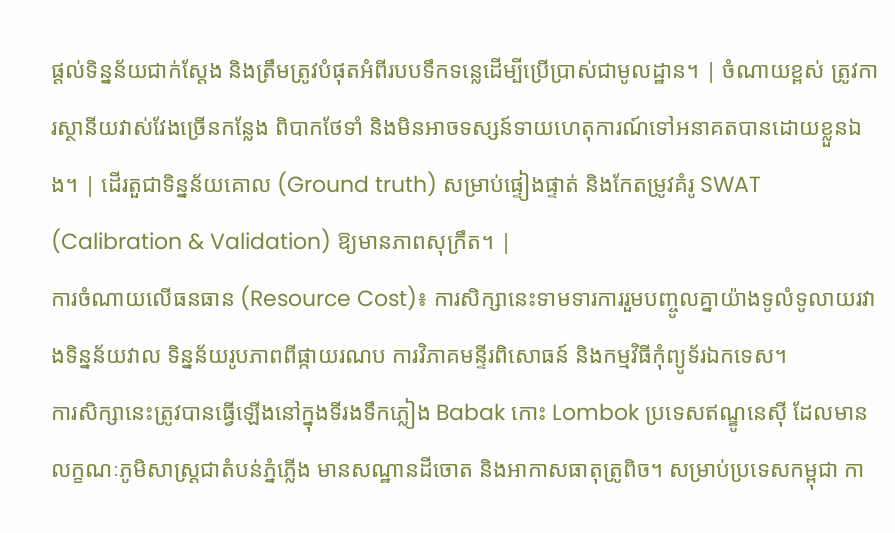ផ្តល់ទិន្នន័យជាក់ស្តែង និងត្រឹមត្រូវបំផុតអំពីរបបទឹកទន្លេដើម្បីប្រើប្រាស់ជាមូលដ្ឋាន។ | ចំណាយខ្ពស់ ត្រូវការស្ថានីយវាស់វែងច្រើនកន្លែង ពិបាកថែទាំ និងមិនអាចទស្សន៍ទាយហេតុការណ៍ទៅអនាគតបានដោយខ្លួនឯង។ | ដើរតួជាទិន្នន័យគោល (Ground truth) សម្រាប់ផ្ទៀងផ្ទាត់ និងកែតម្រូវគំរូ SWAT (Calibration & Validation) ឱ្យមានភាពសុក្រឹត។ |
ការចំណាយលើធនធាន (Resource Cost)៖ ការសិក្សានេះទាមទារការរួមបញ្ចូលគ្នាយ៉ាងទូលំទូលាយរវាងទិន្នន័យវាល ទិន្នន័យរូបភាពពីផ្កាយរណប ការវិភាគមន្ទីរពិសោធន៍ និងកម្មវិធីកុំព្យូទ័រឯកទេស។
ការសិក្សានេះត្រូវបានធ្វើឡើងនៅក្នុងទីរងទឹកភ្លៀង Babak កោះ Lombok ប្រទេសឥណ្ឌូនេស៊ី ដែលមានលក្ខណៈភូមិសាស្ត្រជាតំបន់ភ្នំភ្លើង មានសណ្ឋានដីចោត និងអាកាសធាតុត្រូពិច។ សម្រាប់ប្រទេសកម្ពុជា កា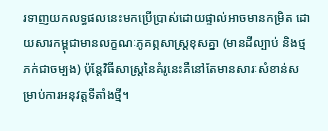រទាញយកលទ្ធផលនេះមកប្រើប្រាស់ដោយផ្ទាល់អាចមានកម្រិត ដោយសារកម្ពុជាមានលក្ខណៈភូគព្ភសាស្ត្រខុសគ្នា (មានដីល្បាប់ និងថ្មភក់ជាចម្បង) ប៉ុន្តែវិធីសាស្ត្រនៃគំរូនេះគឺនៅតែមានសារៈសំខាន់សម្រាប់ការអនុវត្តទីតាំងថ្មី។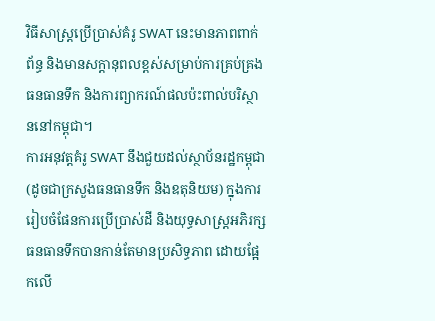វិធីសាស្ត្រប្រើប្រាស់គំរូ SWAT នេះមានភាពពាក់ព័ន្ធ និងមានសក្តានុពលខ្ពស់សម្រាប់ការគ្រប់គ្រងធនធានទឹក និងការព្យាករណ៍ផលប៉ះពាល់បរិស្ថាននៅកម្ពុជា។
ការអនុវត្តគំរូ SWAT នឹងជួយដល់ស្ថាប័នរដ្ឋកម្ពុជា (ដូចជាក្រសួងធនធានទឹក និងឧតុនិយម) ក្នុងការរៀបចំផែនការប្រើប្រាស់ដី និងយុទ្ធសាស្ត្រអភិរក្សធនធានទឹកបានកាន់តែមានប្រសិទ្ធភាព ដោយផ្អែកលើ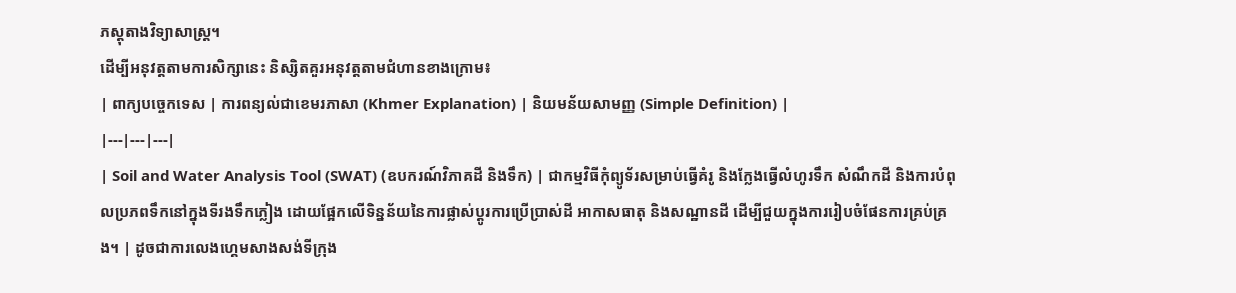ភស្តុតាងវិទ្យាសាស្ត្រ។
ដើម្បីអនុវត្តតាមការសិក្សានេះ និស្សិតគួរអនុវត្តតាមជំហានខាងក្រោម៖
| ពាក្យបច្ចេកទេស | ការពន្យល់ជាខេមរភាសា (Khmer Explanation) | និយមន័យសាមញ្ញ (Simple Definition) |
|---|---|---|
| Soil and Water Analysis Tool (SWAT) (ឧបករណ៍វិភាគដី និងទឹក) | ជាកម្មវិធីកុំព្យូទ័រសម្រាប់ធ្វើគំរូ និងក្លែងធ្វើលំហូរទឹក សំណឹកដី និងការបំពុលប្រភពទឹកនៅក្នុងទីរងទឹកភ្លៀង ដោយផ្អែកលើទិន្នន័យនៃការផ្លាស់ប្តូរការប្រើប្រាស់ដី អាកាសធាតុ និងសណ្ឋានដី ដើម្បីជួយក្នុងការរៀបចំផែនការគ្រប់គ្រង។ | ដូចជាការលេងហ្គេមសាងសង់ទីក្រុង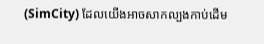(SimCity) ដែលយើងអាចសាកល្បងកាប់ដើម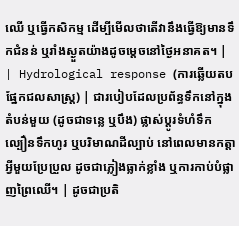ឈើ ឬធ្វើកសិកម្ម ដើម្បីមើលថាតើវានឹងធ្វើឱ្យមានទឹកជំនន់ ឬរាំងស្ងួតយ៉ាងដូចម្តេចនៅថ្ងៃអនាគត។ |
| Hydrological response (ការឆ្លើយតបផ្នែកជលសាស្ត្រ) | ជារបៀបដែលប្រព័ន្ធទឹកនៅក្នុងតំបន់មួយ (ដូចជាទន្លេ ឬបឹង) ផ្លាស់ប្តូរទំហំទឹក ល្បឿនទឹកហូរ ឬបរិមាណដីល្បាប់ នៅពេលមានកត្តាអ្វីមួយប្រែប្រួល ដូចជាភ្លៀងធ្លាក់ខ្លាំង ឬការកាប់បំផ្លាញព្រៃឈើ។ | ដូចជាប្រតិ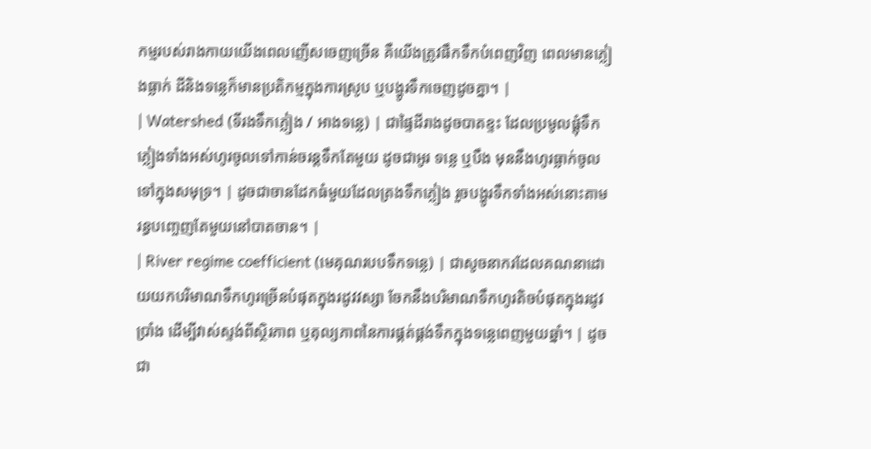កម្មរបស់រាងកាយយើងពេលញើសចេញច្រើន គឺយើងត្រូវផឹកទឹកបំពេញវិញ ពេលមានភ្លៀងធ្លាក់ ដីនិងទន្លេក៏មានប្រតិកម្មក្នុងការស្រូប ឬបង្ហូរទឹកចេញដូចគ្នា។ |
| Watershed (ទីរងទឹកភ្លៀង / អាងទន្លេ) | ជាផ្ទៃដីរាងដូចបាតខ្ទះ ដែលប្រមូលផ្តុំទឹកភ្លៀងទាំងអស់ហូរចូលទៅកាន់ចរន្តទឹកតែមួយ ដូចជាអូរ ទន្លេ ឬបឹង មុននឹងហូរធ្លាក់ចូលទៅក្នុងសមុទ្រ។ | ដូចជាចានដែកធំមួយដែលត្រងទឹកភ្លៀង រួចបង្ហូរទឹកទាំងអស់នោះតាមរន្ធបញ្ចេញតែមួយនៅបាតចាន។ |
| River regime coefficient (មេគុណរបបទឹកទន្លេ) | ជាសូចនាករដែលគណនាដោយយកបរិមាណទឹកហូរច្រើនបំផុតក្នុងរដូវវស្សា ចែកនឹងបរិមាណទឹកហូរតិចបំផុតក្នុងរដូវប្រាំង ដើម្បីវាស់ស្ទង់ពីស្ថិរភាព ឬតុល្យភាពនៃការផ្គត់ផ្គង់ទឹកក្នុងទន្លេពេញមួយឆ្នាំ។ | ដូចជា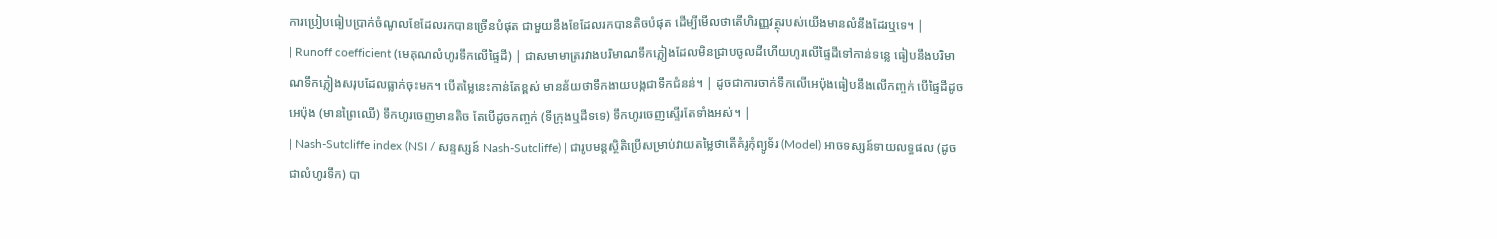ការប្រៀបធៀបប្រាក់ចំណូលខែដែលរកបានច្រើនបំផុត ជាមួយនឹងខែដែលរកបានតិចបំផុត ដើម្បីមើលថាតើហិរញ្ញវត្ថុរបស់យើងមានលំនឹងដែរឬទេ។ |
| Runoff coefficient (មេគុណលំហូរទឹកលើផ្ទៃដី) | ជាសមាមាត្ររវាងបរិមាណទឹកភ្លៀងដែលមិនជ្រាបចូលដីហើយហូរលើផ្ទៃដីទៅកាន់ទន្លេ ធៀបនឹងបរិមាណទឹកភ្លៀងសរុបដែលធ្លាក់ចុះមក។ បើតម្លៃនេះកាន់តែខ្ពស់ មានន័យថាទឹកងាយបង្កជាទឹកជំនន់។ | ដូចជាការចាក់ទឹកលើអេប៉ុងធៀបនឹងលើកញ្ចក់ បើផ្ទៃដីដូចអេប៉ុង (មានព្រៃឈើ) ទឹកហូរចេញមានតិច តែបើដូចកញ្ចក់ (ទីក្រុងឬដីទទេ) ទឹកហូរចេញស្ទើរតែទាំងអស់។ |
| Nash-Sutcliffe index (NSI / សន្ទស្សន៍ Nash-Sutcliffe) | ជារូបមន្តស្ថិតិប្រើសម្រាប់វាយតម្លៃថាតើគំរូកុំព្យូទ័រ (Model) អាចទស្សន៍ទាយលទ្ធផល (ដូចជាលំហូរទឹក) បា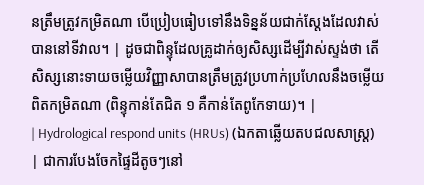នត្រឹមត្រូវកម្រិតណា បើប្រៀបធៀបទៅនឹងទិន្នន័យជាក់ស្តែងដែលវាស់បាននៅទីវាល។ | ដូចជាពិន្ទុដែលគ្រូដាក់ឲ្យសិស្សដើម្បីវាស់ស្ទង់ថា តើសិស្សនោះទាយចម្លើយវិញ្ញាសាបានត្រឹមត្រូវប្រហាក់ប្រហែលនឹងចម្លើយពិតកម្រិតណា (ពិន្ទុកាន់តែជិត ១ គឺកាន់តែពូកែទាយ)។ |
| Hydrological respond units (HRUs) (ឯកតាឆ្លើយតបជលសាស្ត្រ) | ជាការបែងចែកផ្ទៃដីតូចៗនៅ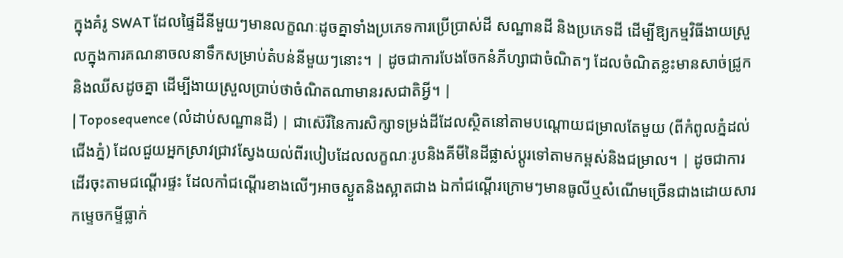ក្នុងគំរូ SWAT ដែលផ្ទៃដីនីមួយៗមានលក្ខណៈដូចគ្នាទាំងប្រភេទការប្រើប្រាស់ដី សណ្ឋានដី និងប្រភេទដី ដើម្បីឱ្យកម្មវិធីងាយស្រួលក្នុងការគណនាចលនាទឹកសម្រាប់តំបន់នីមួយៗនោះ។ | ដូចជាការបែងចែកនំភីហ្សាជាចំណិតៗ ដែលចំណិតខ្លះមានសាច់ជ្រូកនិងឈីសដូចគ្នា ដើម្បីងាយស្រួលប្រាប់ថាចំណិតណាមានរសជាតិអ្វី។ |
| Toposequence (លំដាប់សណ្ឋានដី) | ជាស៊េរីនៃការសិក្សាទម្រង់ដីដែលស្ថិតនៅតាមបណ្តោយជម្រាលតែមួយ (ពីកំពូលភ្នំដល់ជើងភ្នំ) ដែលជួយអ្នកស្រាវជ្រាវស្វែងយល់ពីរបៀបដែលលក្ខណៈរូបនិងគីមីនៃដីផ្លាស់ប្តូរទៅតាមកម្ពស់និងជម្រាល។ | ដូចជាការដើរចុះតាមជណ្តើរផ្ទះ ដែលកាំជណ្តើរខាងលើៗអាចស្ងួតនិងស្អាតជាង ឯកាំជណ្តើរក្រោមៗមានធូលីឬសំណើមច្រើនជាងដោយសារកម្ទេចកម្ទីធ្លាក់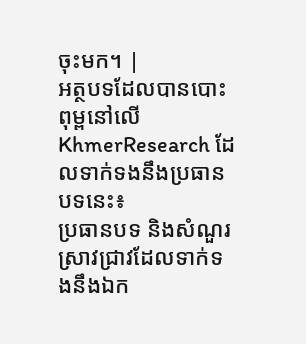ចុះមក។ |
អត្ថបទដែលបានបោះពុម្ពនៅលើ KhmerResearch ដែលទាក់ទងនឹងប្រធានបទនេះ៖
ប្រធានបទ និងសំណួរស្រាវជ្រាវដែលទាក់ទងនឹងឯក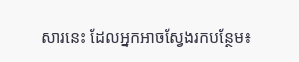សារនេះ ដែលអ្នកអាចស្វែងរកបន្ថែម៖